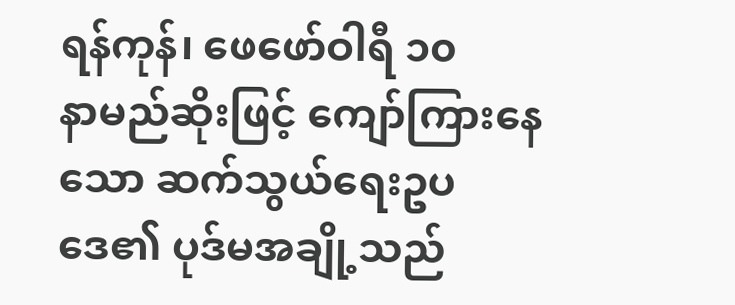ရန်ကုန်၊ ဖေဖော်ဝါရီ ၁၀
နာမည်ဆိုးဖြင့် ကျော်ကြားနေသော ဆက်သွယ်ရေးဥပဒေ၏ ပုဒ်မအချို့သည်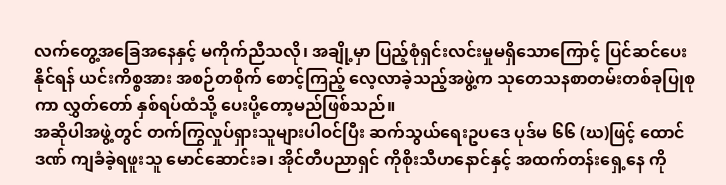လက်တွေ့အခြေအနေနှင့် မကိုက်ညီသလို၊ အချို့မှာ ပြည့်စုံရှင်းလင်းမှုမရှိသောကြောင့် ပြင်ဆင်ပေးနိုင်ရန် ယင်းကိစ္စအား အစဉ်တစိုက် စောင့်ကြည့် လေ့လာခဲ့သည့်အဖွဲ့က သုတေသနစာတမ်းတစ်ခုပြုစုကာ လွှတ်တော် နှစ်ရပ်ထံသို့ ပေးပို့တော့မည်ဖြစ်သည်။
အဆိုပါအဖွဲ့တွင် တက်ကြွလှုပ်ရှားသူများပါဝင်ပြီး ဆက်သွယ်ရေးဥပဒေ ပုဒ်မ ၆၆ (ဃ)ဖြင့် ထောင်ဒဏ် ကျခံခဲ့ရဖူးသူ မောင်ဆောင်းခ၊ အိုင်တီပညာရှင် ကိုစိုးသီဟနောင်နှင့် အထက်တန်းရှေ့နေ ကို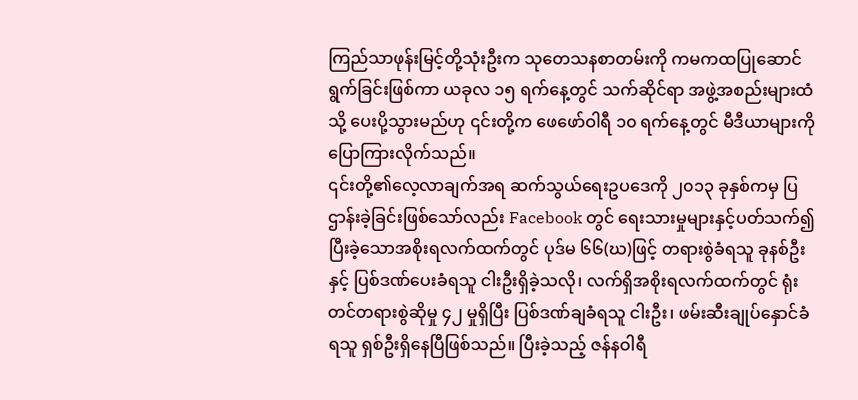ကြည်သာဖုန်းမြင့်တို့သုံးဦးက သုတေသနစာတမ်းကို ကမကထပြုဆောင်ရွက်ခြင်းဖြစ်ကာ ယခုလ ၁၅ ရက်နေ့တွင် သက်ဆိုင်ရာ အဖွဲ့အစည်းများထံသို့ ပေးပို့သွားမည်ဟု ၎င်းတို့က ဖေဖော်ဝါရီ ၁၀ ရက်နေ့တွင် မီဒီယာများကို ပြောကြားလိုက်သည်။
၎င်းတို့၏လေ့လာချက်အရ ဆက်သွယ်ရေးဥပဒေကို ၂၀၁၃ ခုနှစ်ကမှ ပြဌာန်းခဲ့ခြင်းဖြစ်သော်လည်း Facebook တွင် ရေးသားမှုများနှင့်ပတ်သက်၍ ပြီးခဲ့သောအစိုးရလက်ထက်တွင် ပုဒ်မ ၆၆(ဃ)ဖြင့် တရားစွဲခံရသူ ခုနစ်ဦးနှင့် ပြစ်ဒဏ်ပေးခံရသူ ငါးဦးရှိခဲ့သလို၊ လက်ရှိအစိုးရလက်ထက်တွင် ရုံးတင်တရားစွဲဆိုမှု ၄၂ မှုရှိပြီး ပြစ်ဒဏ်ချခံရသူ ငါးဦး၊ ဖမ်းဆီးချုပ်နှောင်ခံရသူ ရှစ်ဦးရှိနေပြီဖြစ်သည်။ ပြီးခဲ့သည့် ဇန်နဝါရီ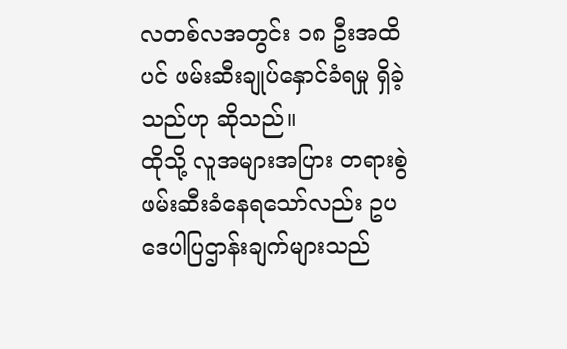လတစ်လအတွင်း ၁၈ ဦးအထိပင် ဖမ်းဆီးချုပ်နှောင်ခံရမှု ရှိခဲ့သည်ဟု ဆိုသည်။
ထိုသို့ လူအများအပြား တရားစွဲ ဖမ်းဆီးခံနေရသော်လည်း ဥပဒေပါပြဌာန်းချက်များသည်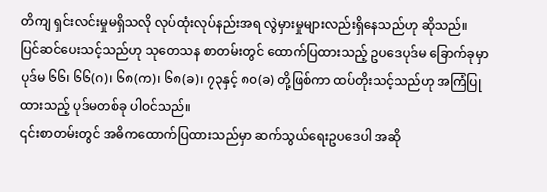တိကျ ရှင်းလင်းမှုမရှိသလို လုပ်ထုံးလုပ်နည်းအရ လွဲမှားမှုများလည်းရှိနေသည်ဟု ဆိုသည်။
ပြင်ဆင်ပေးသင့်သည်ဟု သုတေသန စာတမ်းတွင် ထောက်ပြထားသည့် ဥပဒေပုဒ်မ ခြောက်ခုမှာ ပုဒ်မ ၆၆၊ ၆၆(ဂ)၊ ၆၈(က)၊ ၆၈(ခ)၊ ၇၃နှင့် ၈၀(ခ) တို့ဖြစ်ကာ ထပ်တိုးသင့်သည်ဟု အကြံပြုထားသည့် ပုဒ်မတစ်ခု ပါဝင်သည်။
၎င်းစာတမ်းတွင် အဓိကထောက်ပြထားသည်မှာ ဆက်သွယ်ရေးဥပဒေပါ အဆို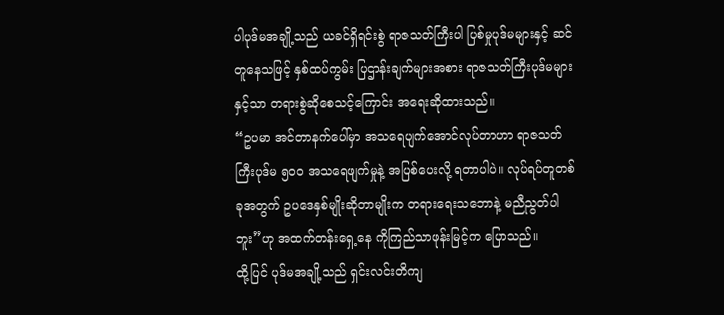ပါပုဒ်မအချို့သည် ယခင်ရှိရင်းစွဲ ရာဇသတ်ကြီးပါ ပြစ်မှုပုဒ်မများနှင့် ဆင်တူနေသဖြင့် နှစ်ထပ်ကွမ်း ပြဌာန်းချက်များအစား ရာဇသတ်ကြီးပုဒ်မများနှင့်သာ တရားစွဲဆိုစေသင့်ကြောင်း အရေးဆိုထားသည်။
“ဥပမာ အင်တာနက်ပေါ်မှာ အသရေပျက်အောင်လုပ်တာဟာ ရာဇသတ်ကြီးပုဒ်မ ၅၀၀ အသရေဖျက်မှုနဲ့ အပြစ်ပေးလို့ ရတာပါပဲ။ လုပ်ရပ်တူတစ်ခုအတွက် ဥပဒေနှစ်မျိုးဆိုတာမျိုးက တရားရေးသဘောနဲ့ မညီညွတ်ပါဘူး”ဟု အထက်တန်းရှေ့နေ ကိုကြည်သာဖုန်းမြင့်က ပြောသည်။
ထို့ပြင် ပုဒ်မအချို့သည် ရှင်းလင်းတိကျ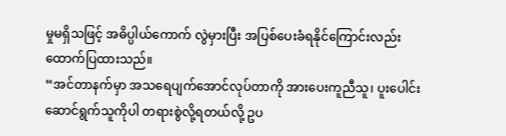မှုမရှိသဖြင့် အဓိပ္ပါယ်ကောက် လွဲမှားပြီး အပြစ်ပေးခံရနိုင်ကြောင်းလည်း ထောက်ပြထားသည်။
“အင်တာနက်မှာ အသရေပျက်အောင်လုပ်တာကို အားပေးကူညီသူ၊ ပူးပေါင်းဆောင်ရွက်သူကိုပါ တရားစွဲလို့ရတယ်လို့ ဥပ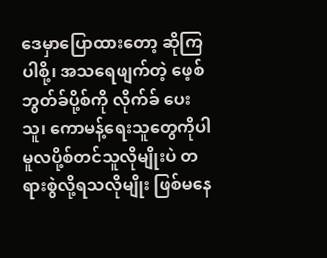ဒေမှာပြောထားတော့ ဆိုကြပါစို့၊ အသရေဖျက်တဲ့ ဖေ့စ်ဘွတ်ခ်ပို့စ်ကို လိုက်ခ် ပေးသူ၊ ကောမန့်ရေးသူတွေကိုပါ မူလပို့စ်တင်သူလိုမျိုးပဲ တရားစွဲလို့ရသလိုမျိုး ဖြစ်မနေ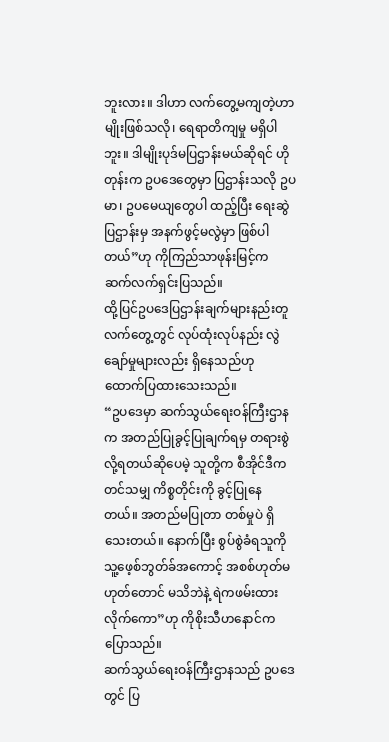ဘူးလား။ ဒါဟာ လက်တွေ့မကျတဲ့ဟာမျိုးဖြစ်သလို၊ ရေရာတိကျမှု မရှိပါဘူး။ ဒါမျိုးပုဒ်မပြဌာန်းမယ်ဆိုရင် ဟိုတုန်းက ဥပဒေတွေမှာ ပြဌာန်းသလို ဥပမာ၊ ဥပမေယျတွေပါ ထည့်ပြီး ရေးဆွဲပြဌာန်းမှ အနက်ဖွင့်မလွဲမှာ ဖြစ်ပါတယ်”ဟု ကိုကြည်သာဖုန်းမြင့်က ဆက်လက်ရှင်းပြသည်။
ထို့ပြင်ဥပဒေပြဌာန်းချက်များနည်းတူ လက်တွေ့တွင် လုပ်ထုံးလုပ်နည်း လွဲချော်မှုများလည်း ရှိနေသည်ဟု ထောက်ပြထားသေးသည်။
“ဥပဒေမှာ ဆက်သွယ်ရေးဝန်ကြီးဌာနက အတည်ပြုခွင့်ပြုချက်ရမှ တရားစွဲလို့ရတယ်ဆိုပေမဲ့ သူတို့က စီအိုင်ဒီကတင်သမျှ ကိစ္စတိုင်းကို ခွင့်ပြုနေတယ်။ အတည်မပြုတာ တစ်မှုပဲ ရှိသေးတယ်။ နောက်ပြီး စွပ်စွဲခံရသူကို သူ့ဖေ့စ်ဘွတ်ခ်အကောင့် အစစ်ဟုတ်မဟုတ်တောင် မသိဘဲနဲ့ ရဲကဖမ်းထားလိုက်ကော”ဟု ကိုစိုးသီဟနောင်က ပြောသည်။
ဆက်သွယ်ရေးဝန်ကြီးဌာနသည် ဥပဒေတွင် ပြ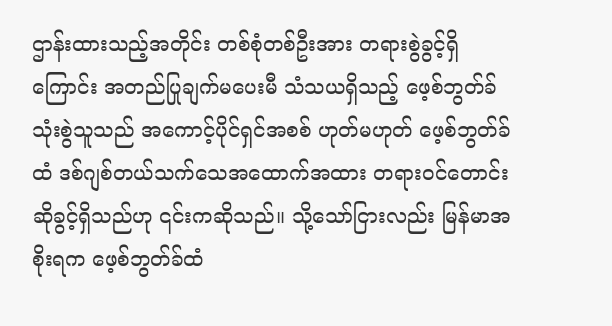ဌာန်းထားသည့်အတိုင်း တစ်စုံတစ်ဦးအား တရားစွဲခွင့်ရှိကြောင်း အတည်ပြုချက်မပေးမီ သံသယရှိသည့် ဖေ့စ်ဘွတ်ခ်သုံးစွဲသူသည် အကောင့်ပိုင်ရှင်အစစ် ဟုတ်မဟုတ် ဖေ့စ်ဘွတ်ခ်ထံ ဒစ်ဂျစ်တယ်သက်သေအထောက်အထား တရားဝင်တောင်းဆိုခွင့်ရှိသည်ဟု ၎င်းကဆိုသည်။ သို့သော်ငြားလည်း မြန်မာအစိုးရက ဖေ့စ်ဘွတ်ခ်ထံ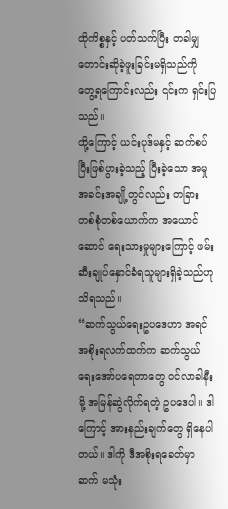ထိုကိစ္စနှင့် ပတ်သက်ပြီး တခါမျှတောင်းဆိုခဲ့ဖူးခြင်းမရှိသည်ကို တွေ့ရကြောင်းလည်း ၎င်းက ရှင်းပြသည်။
ထို့ကြောင့် ယင်းပုဒ်မနှင့် ဆက်စပ်ပြီးဖြစ်ပွားခဲ့သည့် ပြီးခဲ့သော အမှုအခင်းအချို့တွင်လည်း တခြား တစ်စုံတစ်ယောက်က အယောင်ဆောင် ရေးသားမှုများကြောင့် ဖမ်းဆီးချုပ်နှောင်ခံရသူများရှိခဲ့သည်ဟု သိရသည်။
“ဆက်သွယ်ရေးဥပဒေဟာ အရင်အစိုးရလက်ထက်က ဆက်သွယ်ရေးအော်ပရေတာတွေ ဝင်လာခါနီးမို့ အမြန်ဆွဲလိုက်ရတဲ့ ဥပဒေပါ။ ဒါကြောင့် အားနည်းချက်တွေ ရှိနေပါတယ်။ ဒါကို ဒီအစိုးရခေတ်မှာ ဆက် မသုံး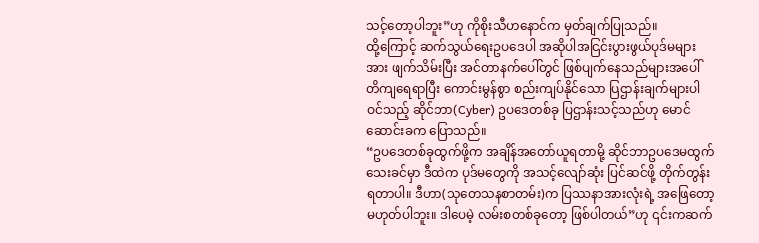သင့်တော့ပါဘူး”ဟု ကိုစိုးသီဟနောင်က မှတ်ချက်ပြုသည်။
ထို့ကြောင့် ဆက်သွယ်ရေးဥပဒေပါ အဆိုပါအငြင်းပွားဖွယ်ပုဒ်မများအား ဖျက်သိမ်းပြီး အင်တာနက်ပေါ်တွင် ဖြစ်ပျက်နေသည်များအပေါ် တိကျရေရာပြီး ကောင်းမွန်စွာ စည်းကျပ်နိုင်သော ပြဌာန်းချက်များပါဝင်သည့် ဆိုင်ဘာ(Cyber) ဥပဒေတစ်ခု ပြဌာန်းသင့်သည်ဟု မောင်ဆောင်းခက ပြောသည်။
“ဥပဒေတစ်ခုထွက်ဖို့က အချိန်အတော်ယူရတာမို့ ဆိုင်ဘာဥပဒေမထွက်သေးခင်မှာ ဒီထဲက ပုဒ်မတွေကို အသင့်လျော်ဆုံး ပြင်ဆင်ဖို့ တိုက်တွန်းရတာပါ။ ဒီဟာ(သုတေသနစာတမ်း)က ပြဿနာအားလုံးရဲ့ အဖြေတော့ မဟုတ်ပါဘူး။ ဒါပေမဲ့ လမ်းစတစ်ခုတော့ ဖြစ်ပါတယ်”ဟု ၎င်းကဆက်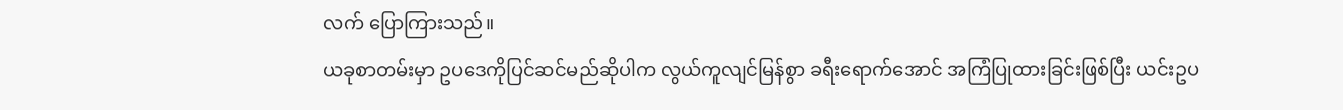လက် ပြောကြားသည်။
ယခုစာတမ်းမှာ ဥပဒေကိုပြင်ဆင်မည်ဆိုပါက လွယ်ကူလျင်မြန်စွာ ခရီးရောက်အောင် အကြံပြုထားခြင်းဖြစ်ပြီး ယင်းဥပ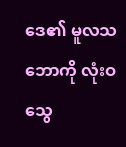ဒေ၏ မူလသဘောကို လုံးဝသွေ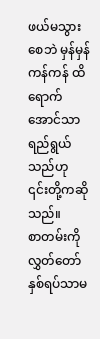ဖယ်မသွားစေဘဲ မှန်မှန်ကန်ကန် ထိရောက်အောင်သာ ရည်ရွယ်သည်ဟု ၎င်းတို့ကဆိုသည်။
စာတမ်းကို လွှတ်တော်နှစ်ရပ်သာမ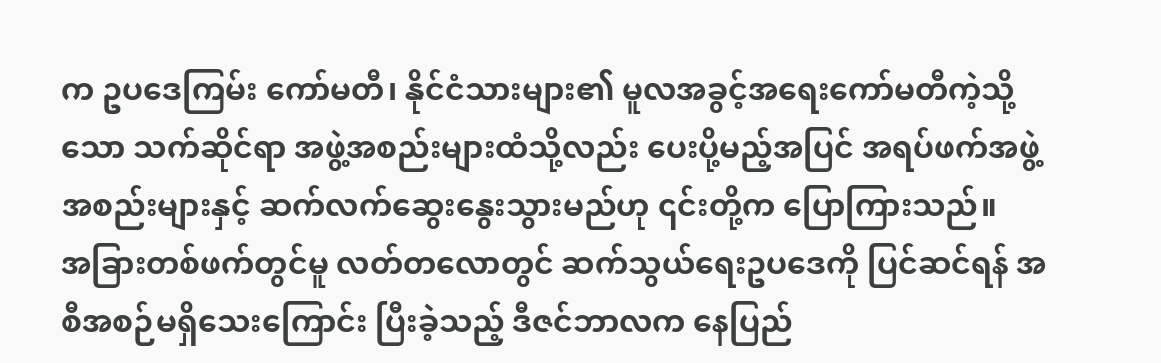က ဥပဒေကြမ်း ကော်မတီ၊ နိုင်ငံသားများ၏ မူလအခွင့်အရေးကော်မတီကဲ့သို့သော သက်ဆိုင်ရာ အဖွဲ့အစည်းများထံသို့လည်း ပေးပို့မည့်အပြင် အရပ်ဖက်အဖွဲ့အစည်းများနှင့် ဆက်လက်ဆွေးနွေးသွားမည်ဟု ၎င်းတို့က ပြောကြားသည်။
အခြားတစ်ဖက်တွင်မူ လတ်တလောတွင် ဆက်သွယ်ရေးဥပဒေကို ပြင်ဆင်ရန် အစီအစဉ်မရှိသေးကြောင်း ပြီးခဲ့သည့် ဒီဇင်ဘာလက နေပြည်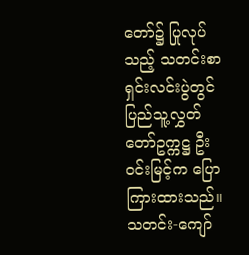တော်၌ ပြုလုပ်သည့် သတင်းစာရှင်းလင်းပွဲတွင် ပြည်သူ့လွှတ်တော်ဥက္ကဋ္ဌ ဦးဝင်းမြင့်က ပြောကြားထားသည်။
သတင်း-ကျော်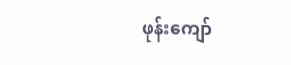ဖုန်းကျော်